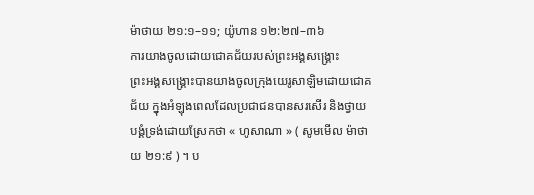ម៉ាថាយ ២១:១–១១; យ៉ូហាន ១២:២៧–៣៦
ការយាងចូលដោយជោគជ័យរបស់ព្រះអង្គសង្គ្រោះ
ព្រះអង្គសង្គ្រោះបានយាងចូលក្រុងយេរូសាឡិមដោយជោគជ័យ ក្នុងអំឡុងពេលដែលប្រជាជនបានសរសើរ និងថ្វាយបង្គំទ្រង់ដោយស្រែកថា « ហូសាណា » ( សូមមើល ម៉ាថាយ ២១:៩ ) ។ ប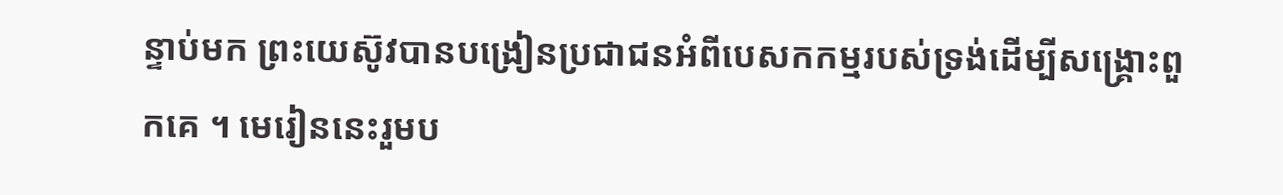ន្ទាប់មក ព្រះយេស៊ូវបានបង្រៀនប្រជាជនអំពីបេសកកម្មរបស់ទ្រង់ដើម្បីសង្គ្រោះពួកគេ ។ មេរៀននេះរួមប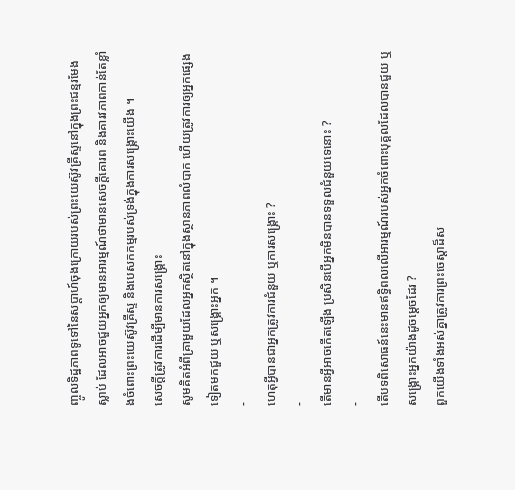ញ្ចូលទិដ្ឋភាពទូទៅនៃសប្តាហ៍ចុងក្រោយរបស់ព្រះយេស៊ូវគ្រីស្ទនៅក្នុងព្រះជន្មរមែងស្លាប់ ដែលអាចជួយអ្នកឲ្យមានអារម្មណ៍ថាមានសេចក្ដីគោរព និងគារវភាពកាន់តែខ្លាំងចំពោះព្រះយេស៊ូវគ្រីស្ទ និងបេសកកម្មរបស់ទ្រង់ក្នុងការសង្គ្រោះយើង ។
សេចក្ដីត្រូវការដើម្បីមានការសង្គ្រោះ
សូមគិតអំពីគ្រាមួយដែលអ្នកស្ថិតនៅក្នុងស្ថានភាពលំបាក ហើយត្រូវការឲ្យអ្នកផ្សេងទៀតមកជួយ ឬសង្គ្រោះអ្នក ។
-
ហេតុអ្វីបានជាអ្នកត្រូវការជំនួយ ឬការសង្គ្រោះ ?
-
តើមានអ្វីអាចកើតឡើង ប្រសិនបើអ្នកមិនបានទទួលជំនួយទេនោះ ?
-
តើបទពិសោធន៍នេះមានឥទ្ធិពលលើអារម្មណ៍របស់អ្នកចំពោះបុគ្គលដែលបានជួយ ឬសង្គ្រោះអ្នកយ៉ាងដូចម្តេចដែរ ?
ពួកយើងទាំងអស់គ្នាត្រូវការព្រះចេស្ដាដ៏ស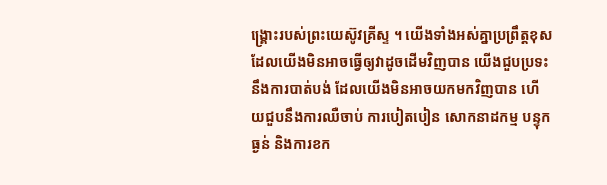ង្គ្រោះរបស់ព្រះយេស៊ូវគ្រីស្ទ ។ យើងទាំងអស់គ្នាប្រព្រឹត្តខុស ដែលយើងមិនអាចធ្វើឲ្យវាដូចដើមវិញបាន យើងជួបប្រទះនឹងការបាត់បង់ ដែលយើងមិនអាចយកមកវិញបាន ហើយជួបនឹងការឈឺចាប់ ការបៀតបៀន សោកនាដកម្ម បន្ទុកធ្ងន់ និងការខក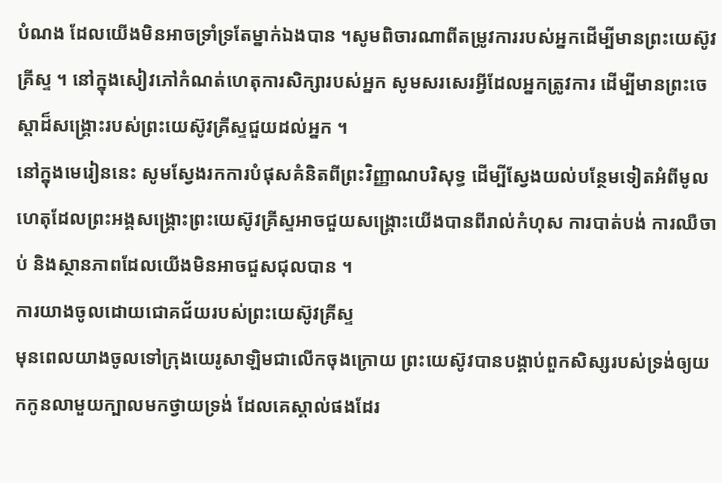បំណង ដែលយើងមិនអាចទ្រាំទ្រតែម្នាក់ឯងបាន ។សូមពិចារណាពីតម្រូវការរបស់អ្នកដើម្បីមានព្រះយេស៊ូវគ្រីស្ទ ។ នៅក្នុងសៀវភៅកំណត់ហេតុការសិក្សារបស់អ្នក សូមសរសេរអ្វីដែលអ្នកត្រូវការ ដើម្បីមានព្រះចេស្ដាដ៏សង្គ្រោះរបស់ព្រះយេស៊ូវគ្រីស្ទជួយដល់អ្នក ។
នៅក្នុងមេរៀននេះ សូមស្វែងរកការបំផុសគំនិតពីព្រះវិញ្ញាណបរិសុទ្ធ ដើម្បីស្វែងយល់បន្ថែមទៀតអំពីមូលហេតុដែលព្រះអង្គសង្គ្រោះព្រះយេស៊ូវគ្រីស្ទអាចជួយសង្រ្គោះយើងបានពីរាល់កំហុស ការបាត់បង់ ការឈឺចាប់ និងស្ថានភាពដែលយើងមិនអាចជួសជុលបាន ។
ការយាងចូលដោយជោគជ័យរបស់ព្រះយេស៊ូវគ្រីស្ទ
មុនពេលយាងចូលទៅក្រុងយេរូសាឡិមជាលើកចុងក្រោយ ព្រះយេស៊ូវបានបង្គាប់ពួកសិស្សរបស់ទ្រង់ឲ្យយកកូនលាមួយក្បាលមកថ្វាយទ្រង់ ដែលគេស្គាល់ផងដែរ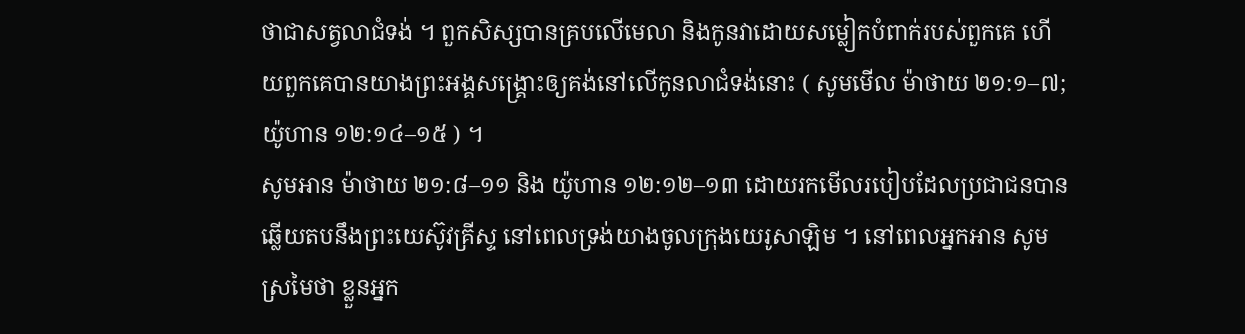ថាជាសត្វលាជំទង់ ។ ពួកសិស្សបានគ្របលើមេលា និងកូនវាដោយសម្លៀកបំពាក់របស់ពួកគេ ហើយពួកគេបានយាងព្រះអង្គសង្គ្រោះឲ្យគង់នៅលើកូនលាជំទង់នោះ ( សូមមើល ម៉ាថាយ ២១:១–៧; យ៉ូហាន ១២:១៤–១៥ ) ។
សូមអាន ម៉ាថាយ ២១:៨–១១ និង យ៉ូហាន ១២:១២–១៣ ដោយរកមើលរបៀបដែលប្រជាជនបានឆ្លើយតបនឹងព្រះយេស៊ូវគ្រីស្ទ នៅពេលទ្រង់យាងចូលក្រុងយេរូសាឡិម ។ នៅពេលអ្នកអាន សូមស្រមៃថា ខ្លួនអ្នក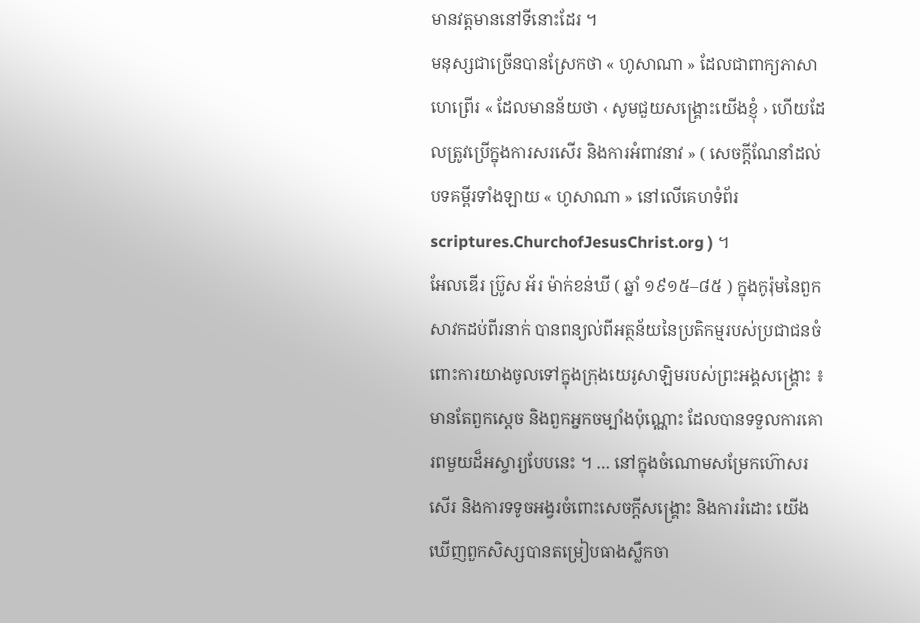មានវត្តមាននៅទីនោះដែរ ។
មនុស្សជាច្រើនបានស្រែកថា « ហូសាណា » ដែលជាពាក្យភាសាហេព្រើរ « ដែលមានន័យថា ‹ សូមជួយសង្គ្រោះយើងខ្ញុំ › ហើយដែលត្រូវប្រើក្នុងការសរសើរ និងការអំពាវនាវ » ( សេចក្ដីណែនាំដល់បទគម្ពីរទាំងឡាយ « ហូសាណា » នៅលើគេហទំព័រ scriptures.ChurchofJesusChrist.org ) ។
អែលឌើរ ប្រ៊ូស អ័រ ម៉ាក់ខន់ឃី ( ឆ្នាំ ១៩១៥–៨៥ ) ក្នុងកូរ៉ុមនៃពួកសាវកដប់ពីរនាក់ បានពន្យល់ពីអត្ថន័យនៃប្រតិកម្មរបស់ប្រជាជនចំពោះការយាងចូលទៅក្នុងក្រុងយេរូសាឡិមរបស់ព្រះអង្គសង្គ្រោះ ៖
មានតែពួកស្ដេច និងពួកអ្នកចម្បាំងប៉ុណ្ណោះ ដែលបានទទួលការគោរពមួយដ៏អស្ចារ្យបែបនេះ ។ … នៅក្នុងចំណោមសម្រែកហ៊ោសរសើរ និងការទទូចអង្វរចំពោះសេចក្ដីសង្គ្រោះ និងការរំដោះ យើងឃើញពួកសិស្សបានតម្រៀបធាងស្លឹកចា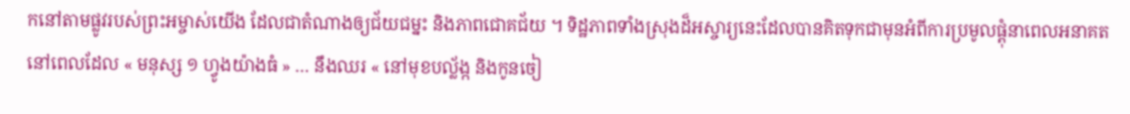កនៅតាមផ្លូវរបស់ព្រះអម្ចាស់យើង ដែលជាតំណាងឲ្យជ័យជម្នះ និងភាពជោគជ័យ ។ ទិដ្ឋភាពទាំងស្រុងដ៏អស្ចារ្យនេះដែលបានគិតទុកជាមុនអំពីការប្រមូលផ្ដុំនាពេលអនាគត នៅពេលដែល « មនុស្ស ១ ហ្វូងយ៉ាងធំ » … នឹងឈរ « នៅមុខបល្ល័ង្ក និងកូនចៀ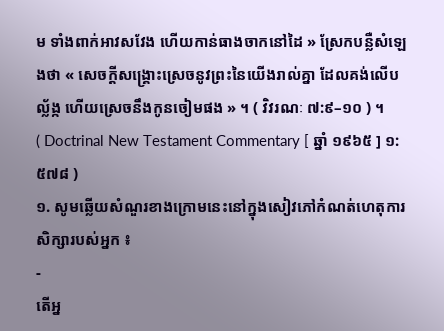ម ទាំងពាក់អាវសវែង ហើយកាន់ធាងចាកនៅដៃ » ស្រែកបន្លឺសំឡេងថា « សេចក្តីសង្គ្រោះស្រេចនូវព្រះនៃយើងរាល់គ្នា ដែលគង់លើបល្ល័ង្ក ហើយស្រេចនឹងកូនចៀមផង » ។ ( វិវរណៈ ៧:៩–១០ ) ។
( Doctrinal New Testament Commentary [ ឆ្នាំ ១៩៦៥ ] ១:៥៧៨ )
១. សូមឆ្លើយសំណួរខាងក្រោមនេះនៅក្នុងសៀវភៅកំណត់ហេតុការសិក្សារបស់អ្នក ៖
-
តើអ្ន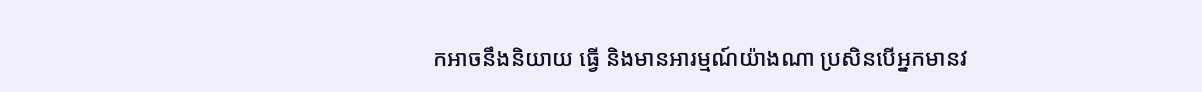កអាចនឹងនិយាយ ធ្វើ និងមានអារម្មណ៍យ៉ាងណា ប្រសិនបើអ្នកមានវ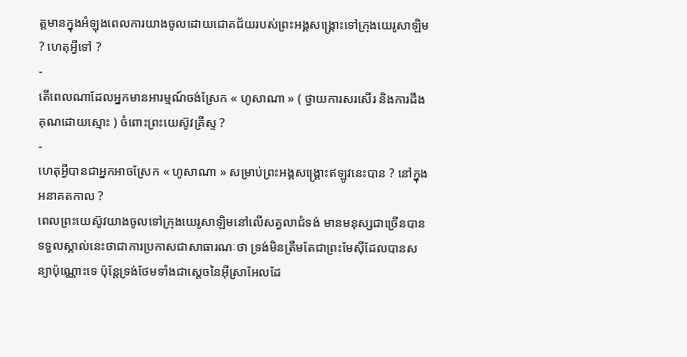ត្តមានក្នុងអំឡុងពេលការយាងចូលដោយជោគជ័យរបស់ព្រះអង្គសង្រ្គោះទៅក្រុងយេរូសាឡិម ? ហេតុអ្វីទៅ ?
-
តើពេលណាដែលអ្នកមានអារម្មណ៍ចង់ស្រែក « ហូសាណា » ( ថ្វាយការសរសើរ និងការដឹងគុណដោយស្មោះ ) ចំពោះព្រះយេស៊ូវគ្រីស្ទ ?
-
ហេតុអ្វីបានជាអ្នកអាចស្រែក « ហូសាណា » សម្រាប់ព្រះអង្គសង្គ្រោះឥឡូវនេះបាន ? នៅក្នុងអនាគតកាល ?
ពេលព្រះយេស៊ូវយាងចូលទៅក្រុងយេរូសាឡិមនៅលើសត្វលាជំទង់ មានមនុស្សជាច្រើនបានទទួលស្គាល់នេះថាជាការប្រកាសជាសាធារណៈថា ទ្រង់មិនត្រឹមតែជាព្រះមែស៊ីដែលបានសន្យាប៉ុណ្ណោះទេ ប៉ុន្ដែទ្រង់ថែមទាំងជាស្ដេចនៃអ៊ីស្រាអែលដែ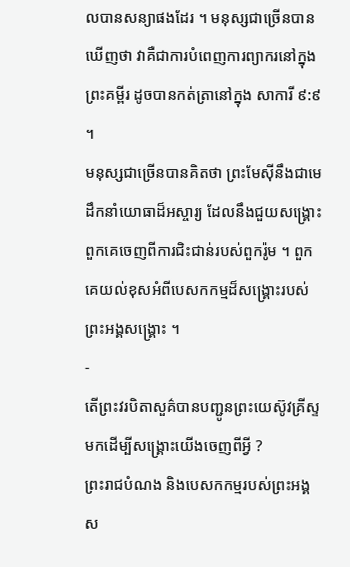លបានសន្យាផងដែរ ។ មនុស្សជាច្រើនបានឃើញថា វាគឺជាការបំពេញការព្យាករនៅក្នុងព្រះគម្ពីរ ដូចបានកត់ត្រានៅក្នុង សាការី ៩:៩ ។
មនុស្សជាច្រើនបានគិតថា ព្រះមែស៊ីនឹងជាមេដឹកនាំយោធាដ៏អស្ចារ្យ ដែលនឹងជួយសង្គ្រោះពួកគេចេញពីការជិះជាន់របស់ពួករ៉ូម ។ ពួកគេយល់ខុសអំពីបេសកកម្មដ៏សង្គ្រោះរបស់ព្រះអង្គសង្គ្រោះ ។
-
តើព្រះវរបិតាសួគ៌បានបញ្ជូនព្រះយេស៊ូវគ្រីស្ទមកដើម្បីសង្គ្រោះយើងចេញពីអ្វី ?
ព្រះរាជបំណង និងបេសកកម្មរបស់ព្រះអង្គស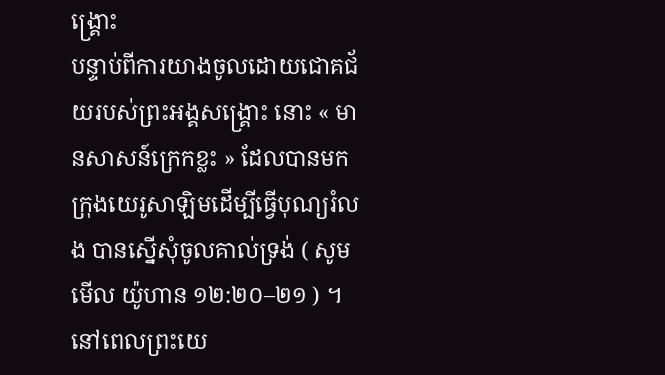ង្គ្រោះ
បន្ទាប់ពីការយាងចូលដោយជោគជ័យរបស់ព្រះអង្គសង្រ្គោះ នោះ « មានសាសន៍ក្រេកខ្លះ » ដែលបានមកក្រុងយេរូសាឡិមដើម្បីធ្វើបុណ្យរំលង បានស្នើសុំចូលគាល់ទ្រង់ ( សូមមើល យ៉ូហាន ១២:២០–២១ ) ។ នៅពេលព្រះយេ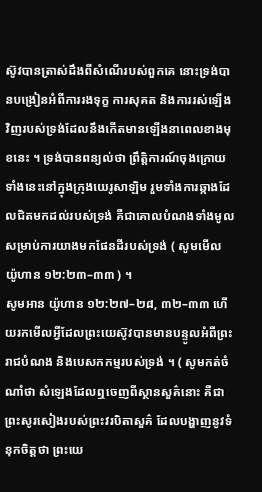ស៊ូវបានត្រាស់ដឹងពីសំណើរបស់ពួកគេ នោះទ្រង់បានបង្រៀនអំពីការរងទុក្ខ ការសុគត និងការរស់ឡើងវិញរបស់ទ្រង់ដែលនឹងកើតមានឡើងនាពេលខាងមុខនេះ ។ ទ្រង់បានពន្យល់ថា ព្រឹត្តិការណ៍ចុងក្រោយទាំងនេះនៅក្នុងក្រុងយេរូសាឡិម រួមទាំងការឆ្កាងដែលជិតមកដល់របស់ទ្រង់ គឺជាគោលបំណងទាំងមូលសម្រាប់ការយាងមកផែនដីរបស់ទ្រង់ ( សូមមើល យ៉ូហាន ១២:២៣–៣៣ ) ។
សូមអាន យ៉ូហាន ១២:២៧–២៨, ៣២–៣៣ ហើយរកមើលអ្វីដែលព្រះយេស៊ូវបានមានបន្ទូលអំពីព្រះរាជបំណង និងបេសកកម្មរបស់ទ្រង់ ។ ( សូមកត់ចំណាំថា សំឡេងដែលឮចេញពីស្ថានសួគ៌នោះ គឺជាព្រះសូរសៀងរបស់ព្រះវរបិតាសួគ៌ ដែលបង្ហាញនូវទំនុកចិត្តថា ព្រះយេ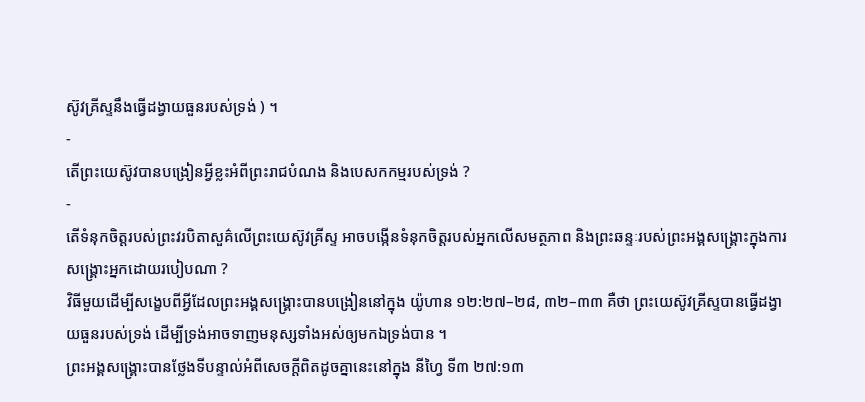ស៊ូវគ្រីស្ទនឹងធ្វើដង្វាយធួនរបស់ទ្រង់ ) ។
-
តើព្រះយេស៊ូវបានបង្រៀនអ្វីខ្លះអំពីព្រះរាជបំណង និងបេសកកម្មរបស់ទ្រង់ ?
-
តើទំនុកចិត្តរបស់ព្រះវរបិតាសួគ៌លើព្រះយេស៊ូវគ្រីស្ទ អាចបង្កើនទំនុកចិត្តរបស់អ្នកលើសមត្ថភាព និងព្រះឆន្ទៈរបស់ព្រះអង្គសង្គ្រោះក្នុងការសង្គ្រោះអ្នកដោយរបៀបណា ?
វិធីមួយដើម្បីសង្ខេបពីអ្វីដែលព្រះអង្គសង្គ្រោះបានបង្រៀននៅក្នុង យ៉ូហាន ១២:២៧–២៨, ៣២–៣៣ គឺថា ព្រះយេស៊ូវគ្រីស្ទបានធ្វើដង្វាយធួនរបស់ទ្រង់ ដើម្បីទ្រង់អាចទាញមនុស្សទាំងអស់ឲ្យមកឯទ្រង់បាន ។
ព្រះអង្គសង្គ្រោះបានថ្លែងទីបន្ទាល់អំពីសេចក្តីពិតដូចគ្នានេះនៅក្នុង នីហ្វៃ ទី៣ ២៧:១៣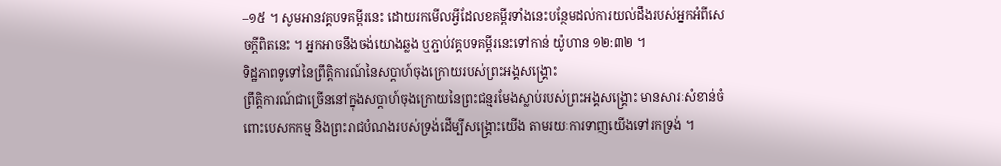–១៥ ។ សូមអានវគ្គបទគម្ពីរនេះ ដោយរកមើលអ្វីដែលខគម្ពីរទាំងនេះបន្ថែមដល់ការយល់ដឹងរបស់អ្នកអំពីសេចក្តីពិតនេះ ។ អ្នកអាចនឹងចង់យោងឆ្លង ឬភ្ជាប់វគ្គបទគម្ពីរនេះទៅកាន់ យ៉ូហាន ១២:៣២ ។
ទិដ្ឋភាពទូទៅនៃព្រឹត្តិការណ៍នៃសប្តាហ៍ចុងក្រោយរបស់ព្រះអង្គសង្គ្រោះ
ព្រឹត្តិការណ៍ជាច្រើននៅក្នុងសប្តាហ៍ចុងក្រោយនៃព្រះជន្មរមែងស្លាប់របស់ព្រះអង្គសង្គ្រោះ មានសារៈសំខាន់ចំពោះបេសកកម្ម និងព្រះរាជបំណងរបស់ទ្រង់ដើម្បីសង្គ្រោះយើង តាមរយៈការទាញយើងទៅរកទ្រង់ ។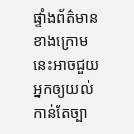ផ្ទាំងព័ត៌មានខាងក្រោមនេះអាចជួយអ្នកឲ្យយល់កាន់តែច្បា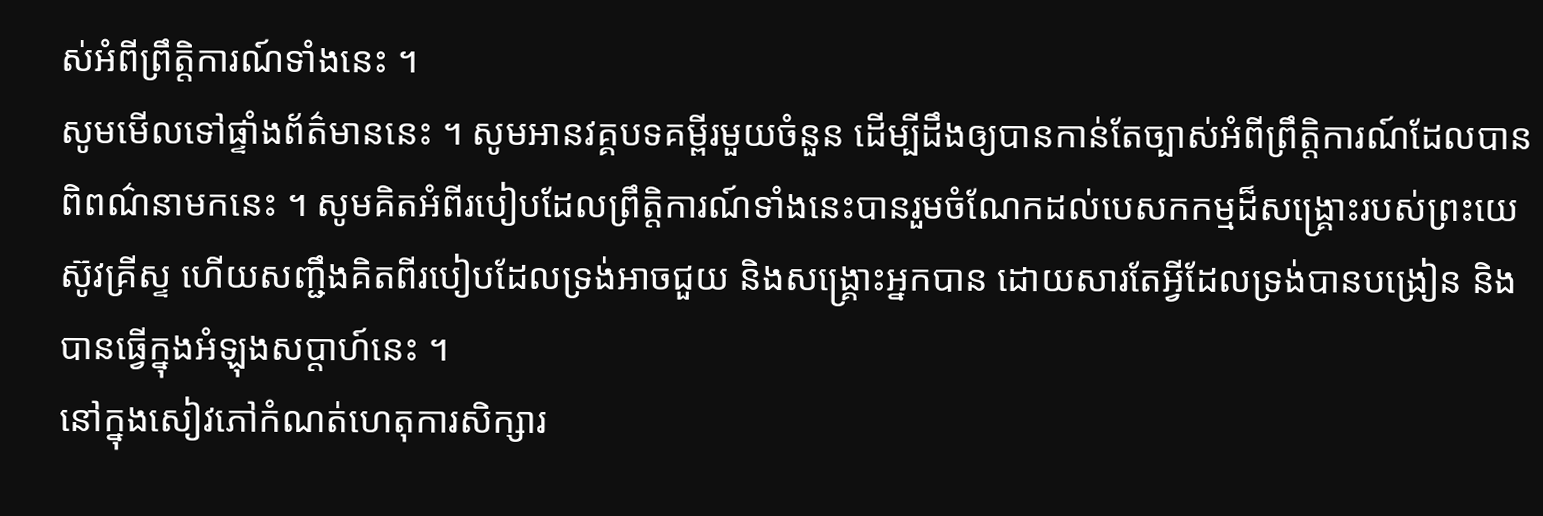ស់អំពីព្រឹត្តិការណ៍ទាំងនេះ ។
សូមមើលទៅផ្ទាំងព័ត៌មាននេះ ។ សូមអានវគ្គបទគម្ពីរមួយចំនួន ដើម្បីដឹងឲ្យបានកាន់តែច្បាស់អំពីព្រឹត្តិការណ៍ដែលបានពិពណ៌នាមកនេះ ។ សូមគិតអំពីរបៀបដែលព្រឹត្តិការណ៍ទាំងនេះបានរួមចំណែកដល់បេសកកម្មដ៏សង្គ្រោះរបស់ព្រះយេស៊ូវគ្រីស្ទ ហើយសញ្ជឹងគិតពីរបៀបដែលទ្រង់អាចជួយ និងសង្គ្រោះអ្នកបាន ដោយសារតែអ្វីដែលទ្រង់បានបង្រៀន និងបានធ្វើក្នុងអំឡុងសប្តាហ៍នេះ ។
នៅក្នុងសៀវភៅកំណត់ហេតុការសិក្សារ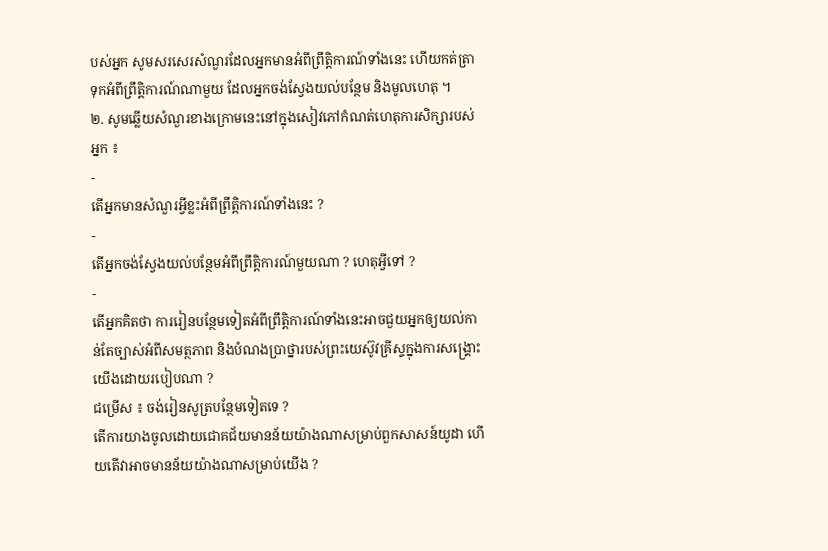បស់អ្នក សូមសរសេរសំណួរដែលអ្នកមានអំពីព្រឹត្តិការណ៍ទាំងនេះ ហើយកត់ត្រាទុកអំពីព្រឹត្តិការណ៍ណាមួយ ដែលអ្នកចង់ស្វែងយល់បន្ថែម និងមូលហេតុ ។
២. សូមឆ្លើយសំណួរខាងក្រោមនេះនៅក្នុងសៀវភៅកំណត់ហេតុការសិក្សារបស់អ្នក ៖
-
តើអ្នកមានសំណួរអ្វីខ្លះអំពីព្រឹត្តិការណ៍ទាំងនេះ ?
-
តើអ្នកចង់ស្វែងយល់បន្ថែមអំពីព្រឹត្តិការណ៍មួយណា ? ហេតុអ្វីទៅ ?
-
តើអ្នកគិតថា ការរៀនបន្ថែមទៀតអំពីព្រឹត្តិការណ៍ទាំងនេះអាចជួយអ្នកឲ្យយល់កាន់តែច្បាស់អំពីសមត្ថភាព និងបំណងប្រាថ្នារបស់ព្រះយេស៊ូវគ្រីស្ទក្នុងការសង្គ្រោះយើងដោយរបៀបណា ?
ជម្រើស ៖ ចង់រៀនសូត្របន្ថែមទៀតទេ ?
តើការយាងចូលដោយជោគជ័យមានន័យយ៉ាងណាសម្រាប់ពួកសាសន៍យូដា ហើយតើវាអាចមានន័យយ៉ាងណាសម្រាប់យើង ?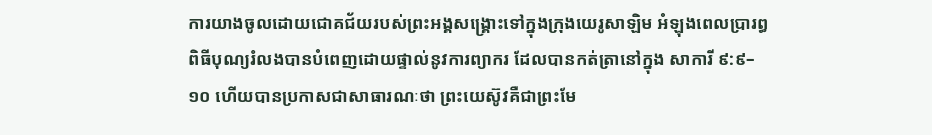ការយាងចូលដោយជោគជ័យរបស់ព្រះអង្គសង្រ្គោះទៅក្នុងក្រុងយេរូសាឡិម អំឡុងពេលប្រារព្ធពិធីបុណ្យរំលងបានបំពេញដោយផ្ទាល់នូវការព្យាករ ដែលបានកត់ត្រានៅក្នុង សាការី ៩:៩–១០ ហើយបានប្រកាសជាសាធារណៈថា ព្រះយេស៊ូវគឺជាព្រះមែ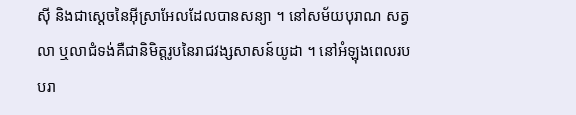ស៊ី និងជាស្តេចនៃអ៊ីស្រាអែលដែលបានសន្យា ។ នៅសម័យបុរាណ សត្វលា ឬលាជំទង់គឺជានិមិត្តរូបនៃរាជវង្សសាសន៍យូដា ។ នៅអំឡុងពេលរបបរា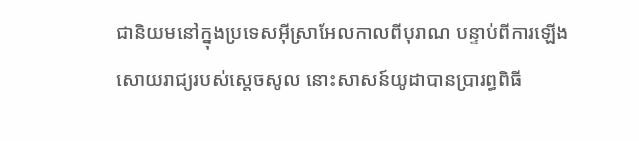ជានិយមនៅក្នុងប្រទេសអ៊ីស្រាអែលកាលពីបុរាណ បន្ទាប់ពីការឡើងសោយរាជ្យរបស់ស្តេចសូល នោះសាសន៍យូដាបានប្រារព្ធពិធី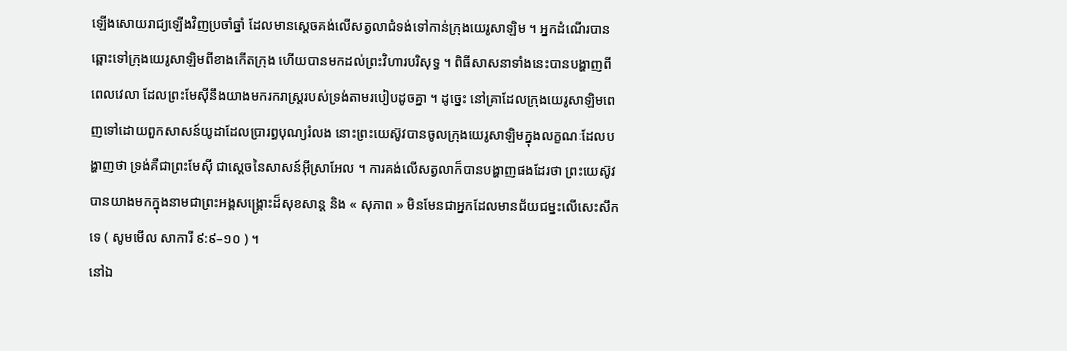ឡើងសោយរាជ្យឡើងវិញប្រចាំឆ្នាំ ដែលមានស្តេចគង់លើសត្វលាជំទង់ទៅកាន់ក្រុងយេរូសាឡិម ។ អ្នកដំណើរបានឆ្ពោះទៅក្រុងយេរូសាឡិមពីខាងកើតក្រុង ហើយបានមកដល់ព្រះវិហារបរិសុទ្ធ ។ ពិធីសាសនាទាំងនេះបានបង្ហាញពីពេលវេលា ដែលព្រះមែស៊ីនឹងយាងមករករាស្ដ្ររបស់ទ្រង់តាមរបៀបដូចគ្នា ។ ដូច្នេះ នៅគ្រាដែលក្រុងយេរូសាឡិមពេញទៅដោយពួកសាសន៍យូដាដែលប្រារព្ធបុណ្យរំលង នោះព្រះយេស៊ូវបានចូលក្រុងយេរូសាឡិមក្នុងលក្ខណៈដែលបង្ហាញថា ទ្រង់គឺជាព្រះមែស៊ី ជាស្ដេចនៃសាសន៍អ៊ីស្រាអែល ។ ការគង់លើសត្វលាក៏បានបង្ហាញផងដែរថា ព្រះយេស៊ូវបានយាងមកក្នុងនាមជាព្រះអង្គសង្គ្រោះដ៏សុខសាន្ត និង « សុភាព » មិនមែនជាអ្នកដែលមានជ័យជម្នះលើសេះសឹកទេ ( សូមមើល សាការី ៩:៩–១០ ) ។
នៅឯ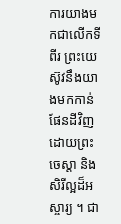ការយាងមកជាលើកទីពីរ ព្រះយេស៊ូវនឹងយាងមកកាន់ផែនដីវិញដោយព្រះចេស្តា និងសិរីល្អដ៏អស្ចារ្យ ។ ជា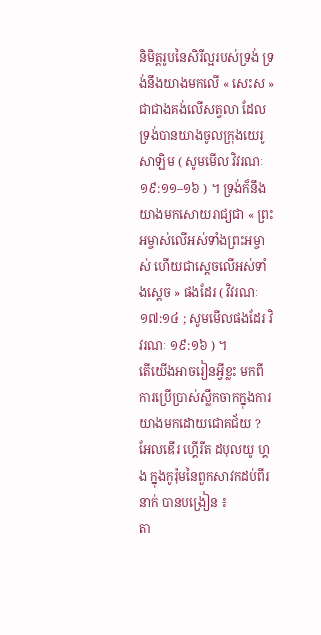និមិត្តរូបនៃសិរីល្អរបស់ទ្រង់ ទ្រង់នឹងយាងមកលើ « សេះស » ជាជាងគង់លើសត្វលា ដែលទ្រង់បានយាងចូលក្រុងយេរូសាឡិម ( សូមមើល វិវរណៈ ១៩:១១–១៦ ) ។ ទ្រង់ក៏នឹងយាងមកសោយរាជ្យជា « ព្រះអម្ចាស់លើអស់ទាំងព្រះអម្ចាស់ ហើយជាស្តេចលើអស់ទាំងស្តេច » ផងដែរ ( វិវរណៈ ១៧:១៤ ; សូមមើលផងដែរ វិវរណៈ ១៩:១៦ ) ។
តើយើងអាចរៀនអ្វីខ្លះ មកពីការប្រើប្រាស់ស្លឹកចាកក្នុងការយាងមកដោយជោគជ័យ ?
អែលឌើរ ហ្គើរីត ដបុលយូ ហ្គង ក្នុងកូរ៉ុមនៃពួកសាវកដប់ពីរនាក់ បានបង្រៀន ៖
តា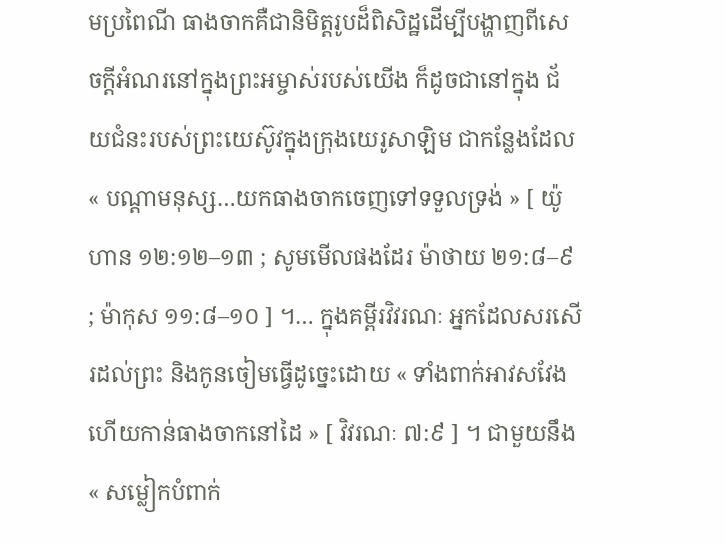មប្រពៃណី ធាងចាកគឺជានិមិត្តរូបដ៏ពិសិដ្ឋដើម្បីបង្ហាញពីសេចក្តីអំណរនៅក្នុងព្រះអម្ចាស់របស់យើង ក៏ដូចជានៅក្នុង ជ័យជំនះរបស់ព្រះយេស៊ូវក្នុងក្រុងយេរូសាឡិម ជាកន្លែងដែល « បណ្តាមនុស្ស…យកធាងចាកចេញទៅទទួលទ្រង់ » [ យ៉ូហាន ១២:១២–១៣ ; សូមមើលផងដែរ ម៉ាថាយ ២១:៨–៩ ; ម៉ាកុស ១១:៨–១០ ] ។… ក្នុងគម្ពីរវិវរណៈ អ្នកដែលសរសើរដល់ព្រះ និងកូនចៀមធ្វើដូច្នេះដោយ « ទាំងពាក់អាវសវែង ហើយកាន់ធាងចាកនៅដៃ » [ វិវរណៈ ៧:៩ ] ។ ជាមួយនឹង « សម្លៀកបំពាក់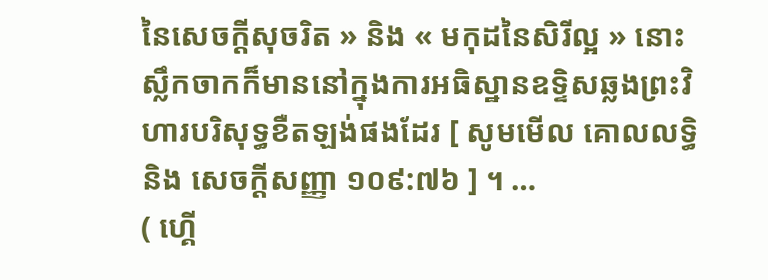នៃសេចក្ដីសុចរិត » និង « មកុដនៃសិរីល្អ » នោះស្លឹកចាកក៏មាននៅក្នុងការអធិស្ឋានឧទ្ទិសឆ្លងព្រះវិហារបរិសុទ្ធខឺតឡង់ផងដែរ [ សូមមើល គោលលទ្ធិ និង សេចក្ដីសញ្ញា ១០៩:៧៦ ] ។ …
( ហ្គើ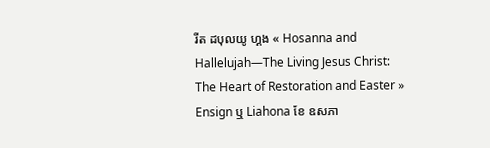រីត ដបុលយូ ហ្គង « Hosanna and Hallelujah—The Living Jesus Christ: The Heart of Restoration and Easter » Ensign ឬ Liahona ខែ ឧសភា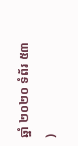ឆ្នាំ ២០២០ ទំព័រ ៥៣ )